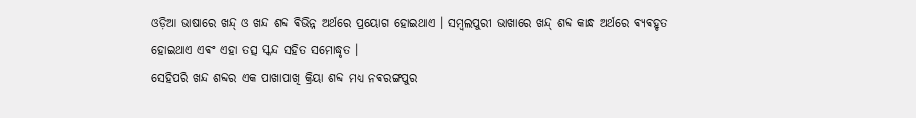ଓଡ଼ିଆ ଭାଷାରେ ଖନ୍ଦ୍ ଓ ଖନ୍ଦ ଶବ୍ଦ ଵିଭିନ୍ନ ଅର୍ଥରେ ପ୍ରୟୋଗ ହୋଇଥାଏ । ସମ୍ବଲପୁରୀ ଭାଖାରେ ଖନ୍ଦ୍ ଶବ୍ଦ କାନ୍ଧ ଅର୍ଥରେ ଵ୍ୟଵହୃତ ହୋଇଥାଏ ଏଵଂ ଏହା ତତ୍ସ ସ୍କନ୍ଦ ସହିତ ସମୋଦ୍ଧୃତ ।
ସେହିପରି ଖନ୍ଦ ଶବ୍ଦର ଏକ ପାଖାପାଖି କ୍ରିୟା ଶବ୍ଦ ମଧ୍ୟ ନଵରଙ୍ଗପୁର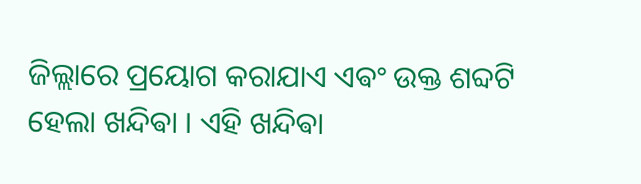ଜିଲ୍ଲାରେ ପ୍ରୟୋଗ କରାଯାଏ ଏଵଂ ଉକ୍ତ ଶବ୍ଦଟି ହେଲା ଖନ୍ଦିଵା । ଏହି ଖନ୍ଦିଵା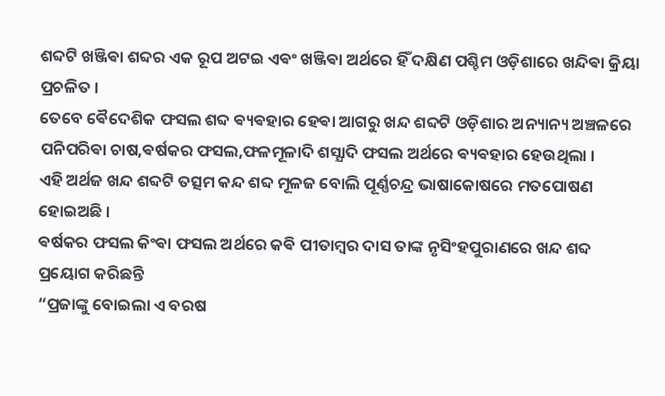ଶବ୍ଦଟି ଖଞ୍ଜିଵା ଶବ୍ଦର ଏକ ରୂପ ଅଟଇ ଏଵଂ ଖଞ୍ଜିଵା ଅର୍ଥରେ ହିଁ ଦକ୍ଷିଣ ପଶ୍ଚିମ ଓଡ଼ିଶାରେ ଖନ୍ଦିଵା କ୍ରିୟା ପ୍ରଚଳିତ ।
ତେବେ ଵୈଦେଶିକ ଫସଲ ଶବ୍ଦ ଵ୍ୟଵହାର ହେଵା ଆଗରୁ ଖନ୍ଦ ଶବ୍ଦଟି ଓଡ଼ିଶାର ଅନ୍ୟାନ୍ୟ ଅଞ୍ଚଳରେ ପନିପରିଵା ଚାଷ,ଵର୍ଷକର ଫସଲ,ଫଳମୂଳାଦି ଶସ୍ଯାଦି ଫସଲ ଅର୍ଥରେ ଵ୍ୟଵହାର ହେଉଥିଲା ।
ଏହି ଅର୍ଥଜ ଖନ୍ଦ ଶବ୍ଦଟି ତତ୍ସମ କନ୍ଦ ଶବ୍ଦ ମୂଳଜ ବୋଲି ପୂର୍ଣ୍ଣଚନ୍ଦ୍ର ଭାଷାକୋଷରେ ମତପୋଷଣ ହୋଇଅଛି ।
ଵର୍ଷକର ଫସଲ କିଂଵା ଫସଲ ଅର୍ଥରେ କଵି ପୀତାମ୍ବର ଦାସ ତାଙ୍କ ନୃସିଂହପୁରାଣରେ ଖନ୍ଦ ଶବ୍ଦ ପ୍ରୟୋଗ କରିଛନ୍ତି
“ପ୍ରଜାଙ୍କୁ ବୋଇଲା ଏ ବରଷ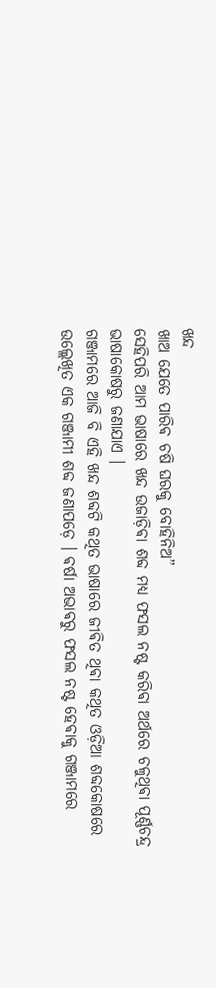ଖନ୍ଦ
ଖାଅ ଯେତେ ପାରିଵ ଚଷି ଘରକୁ ବୋହିନିଅ”
ସେହିପରି ଆମ ଭାଷାରେ ଖନ୍ଦ ଉଜାଡ଼ିଵା ଶବ୍ଦ ମଧ୍ୟ ଫସଲ ନଷ୍ଟ କରିଵା ଅର୍ଥରେ ଚଳୁଥିଵା ପୂର୍ଣ୍ଣଚନ୍ଦ୍ର ଭାଷାକୋଷରୁ ଜଣାଯାଏ ।
ଗଞ୍ଜାମରେ ଆଜି ବି ଏହି ଖନ୍ଦ ଶବ୍ଦଟି କଥିତ ଭାଷାରେ ଜୀଵିତ ଥିଵା କଥିତ ଓଡ଼ିଆ ଶବ୍ଦକୋଷରେ ଉଲ୍ଲେଖିତ ଏକ ଗଞ୍ଜାମୀ ଶବ୍ଦ ଜଣାପଡ଼େ । ଵର୍ଷା ଅଭାଵରୁ ଫସଲ ନଷ୍ଟ ହେଵାକୁ ଗଞ୍ଜାମରେ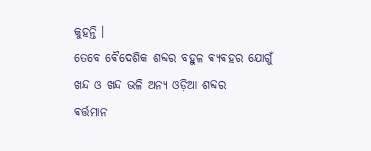କୁହନ୍ତି ।
ତେବେ ଵୈଦେଶିକ ଶବ୍ଦର ବହୁଳ ଵ୍ୟଵହର ଯୋଗୁଁ
ଖନ୍ଦ ଓ ଖନ୍ଦ ଭଳି ଅନ୍ୟ ଓଡ଼ିଆ ଶବ୍ଦର
ଵର୍ତ୍ତମାନ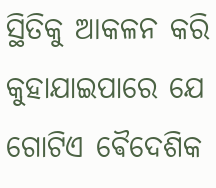ସ୍ଥିତିକୁ ଆକଳନ କରି କୁହାଯାଇପାରେ ଯେ ଗୋଟିଏ ଵୈଦେଶିକ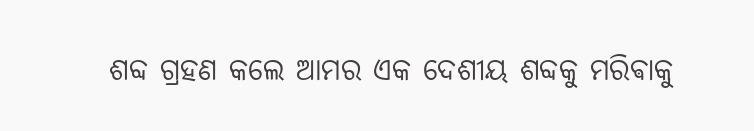ଶବ୍ଦ ଗ୍ରହଣ କଲେ ଆମର ଏକ ଦେଶୀୟ ଶବ୍ଦକୁ ମରିଵାକୁ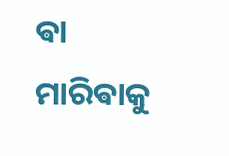ଵା ମାରିଵାକୁ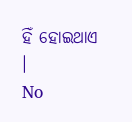ହିଁ ହୋଇଥାଏ ।
No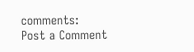comments:
Post a Comment